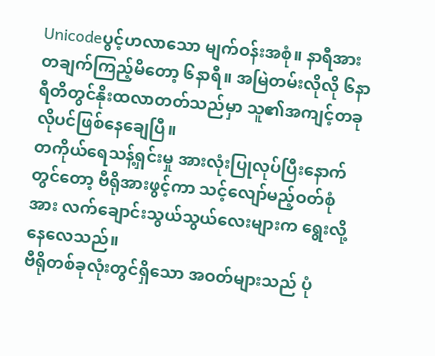Unicodeပွင့်ဟလာသော မျက်ဝန်းအစုံ။ နာရီအားတချက်ကြည့်မိတော့ ၆နာရီ။ အမြဲတမ်းလိုလို ၆နာရီတိတွင်နိုးထလာတတ်သည်မှာ သူ၏အကျင့်တခုလိုပင်ဖြစ်နေချေပြီ။
တကိုယ်ရေသန့်ရှင်းမှု အားလုံးပြုလုပ်ပြီးနောက်တွင်တော့ ဗီရိုအားဖွင့်ကာ သင့်လျော်မည့်ဝတ်စုံအား လက်ချောင်းသွယ်သွယ်လေးများက ရွေးလို့နေလေသည်။
ဗီရိုတစ်ခုလုံးတွင်ရှိသော အဝတ်များသည် ပုံ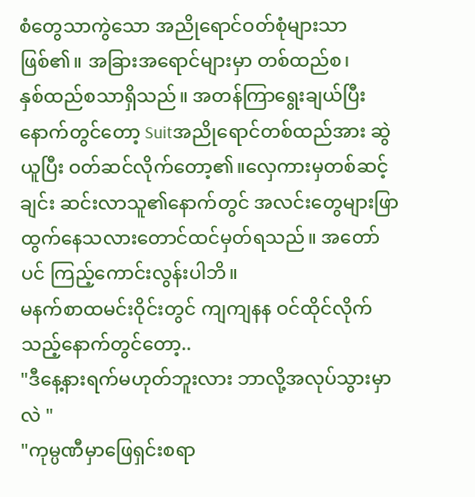စံတွေသာကွဲသော အညိုရောင်ဝတ်စုံများသာဖြစ်၏။ အခြားအရောင်များမှာ တစ်ထည်စ၊
နှစ်ထည်စသာရှိသည်။ အတန်ကြာရွေးချယ်ပြီးနောက်တွင်တော့ Suitအညိုရောင်တစ်ထည်အား ဆွဲယူပြီး ဝတ်ဆင်လိုက်တော့၏။လှေကားမှတစ်ဆင့်ချင်း ဆင်းလာသူ၏နောက်တွင် အလင်းတွေများဖြာထွက်နေသလားတောင်ထင်မှတ်ရသည်။ အတော်ပင် ကြည့်ကောင်းလွန်းပါဘိ။
မနက်စာထမင်းဝိုင်းတွင် ကျကျနန ဝင်ထိုင်လိုက်သည့်နောက်တွင်တော့..
"ဒီနေ့နားရက်မဟုတ်ဘူးလား ဘာလို့အလုပ်သွားမှာလဲ "
"ကုမ္ပဏီမှာဖြေရှင်းစရာ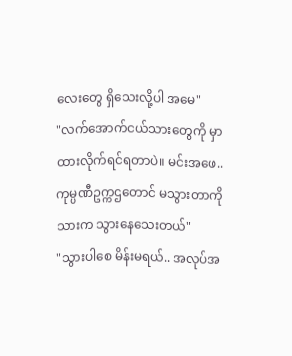လေးတွေ ရှိသေးလို့ပါ အမေ"
"လက်အောက်ငယ်သားတွေကို မှာထားလိုက်ရင်ရတာပဲ။ မင်းအဖေ.. ကုမ္ပဏီဥက္ကဌတောင် မသွားတာကို သားက သွားနေသေးတယ်"
"သွားပါစေ မိန်းမရယ်.. အလုပ်အ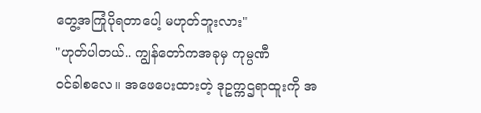တွေ့အကြုံပိုရတာပေါ့ မဟုတ်ဘူးလား"
"ဟုတ်ပါတယ်.. ကျွန်တော်ကအခုမှ ကုမ္ပဏီ
ဝင်ခါစလေ။ အဖေပေးထားတဲ့ ဒုဥက္ကဌရာထူးကို အ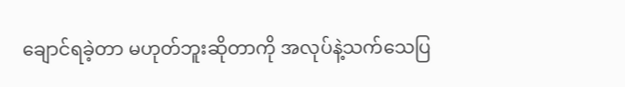ချောင်ရခဲ့တာ မဟုတ်ဘူးဆိုတာကို အလုပ်နဲ့သက်သေပြ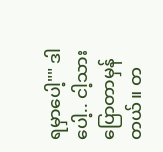ရမှာပေါ့"" ဒါပေါ့.. ငါ့သားပြောတာမှန်တယ်။ တ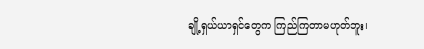ချို့ရှယ်ယာရှင်တွေက ကြည်ကြတာမဟုတ်ဘူး၊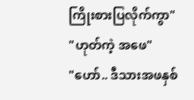ကြိုးစားပြလိုက်ကွာ"
"ဟုတ်ကဲ့ အဖေ"
"ဟော်.. ဒီသားအဖနှစ်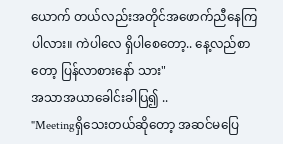ယောက် တယ်လည်းအတိုင်အဖောက်ညီနေကြပါလား။ ကဲပါလေ ရှိပါစေတော့.. နေ့လည်စာတော့ ပြန်လာစားနော် သား"
အသာအယာခေါင်းခါပြ၍ ..
"Meetingရှိသေးတယ်ဆိုတော့ အဆင်မပြေ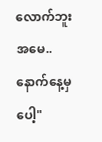လောက်ဘူး အမေ.. နောက်နေ့မှပေါ့"